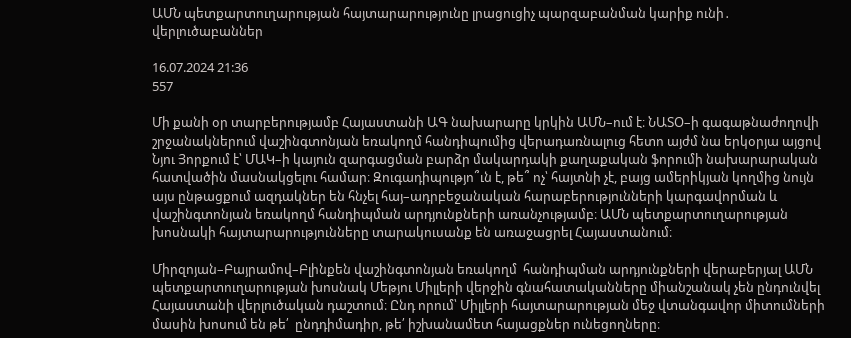ԱՄՆ պետքարտուղարության հայտարարությունը լրացուցիչ պարզաբանման կարիք ունի․ վերլուծաբաններ

16.07.2024 21:36
557

Մի քանի օր տարբերությամբ Հայաստանի ԱԳ նախարարը կրկին ԱՄՆ–ում է։ ՆԱՏՕ–ի գագաթնաժողովի շրջանակներում վաշինգտոնյան եռակողմ հանդիպումից վերադառնալուց հետո այժմ նա երկօրյա այցով Նյու Յորքում է՝ ՄԱԿ–ի կայուն զարգացման բարձր մակարդակի քաղաքական ֆորումի նախարարական հատվածին մասնակցելու համար։ Զուգադիպությո՞ւն է, թե՞ ոչ՝ հայտնի չէ, բայց ամերիկյան կողմից նույն այս ընթացքում ազդակներ են հնչել հայ–ադրբեջանական հարաբերությունների կարգավորման և վաշինգտոնյան եռակողմ հանդիպման արդյունքների առանչությամբ։ ԱՄՆ պետքարտուղարության խոսնակի հայտարարությունները տարակուսանք են առաջացրել Հայաստանում։

Միրզոյան–Բայրամով–Բլինքեն վաշինգտոնյան եռակողմ  հանդիպման արդյունքների վերաբերյալ ԱՄՆ պետքարտուղարության խոսնակ Մեթյու Միլլերի վերջին գնահատականները միանշանակ չեն ընդունվել Հայաստանի վերլուծական դաշտում։ Ընդ որում՝ Միլլերի հայտարարության մեջ վտանգավոր միտումների մասին խոսում են թե՛  ընդդիմադիր, թե՛ իշխանամետ հայացքներ ունեցողները։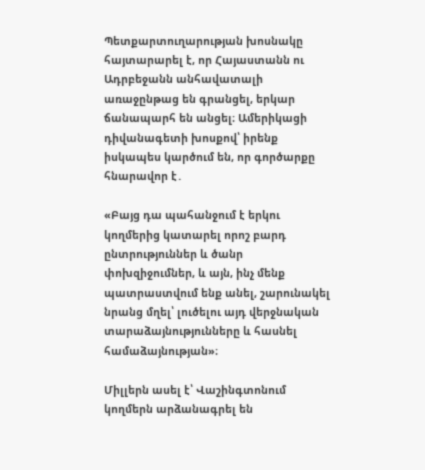Պետքարտուղարության խոսնակը հայտարարել է, որ Հայաստանն ու Ադրբեջանն անհավատալի առաջընթաց են գրանցել, երկար ճանապարհ են անցել։ Ամերիկացի դիվանագետի խոսքով՝ իրենք իսկապես կարծում են, որ գործարքը հնարավոր է․

«Բայց դա պահանջում է երկու կողմերից կատարել որոշ բարդ ընտրություններ և ծանր փոխզիջումներ, և այն, ինչ մենք պատրաստվում ենք անել, շարունակել նրանց մղել՝ լուծելու այդ վերջնական տարաձայնությունները և հասնել համաձայնության»։

Միլլերն ասել է՝ Վաշինգտոնում կողմերն արձանագրել են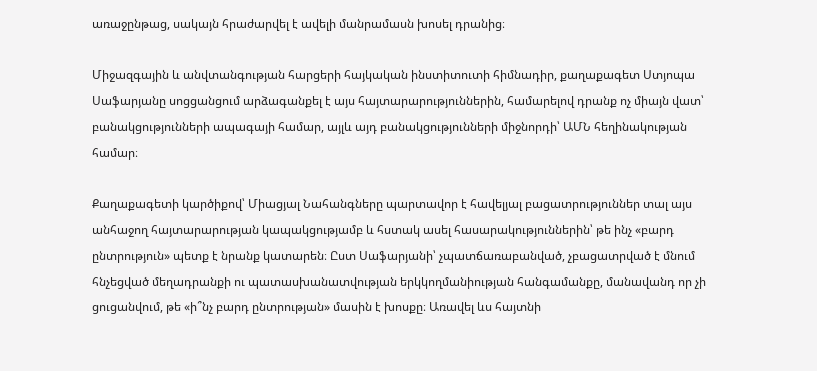առաջընթաց, սակայն հրաժարվել է ավելի մանրամասն խոսել դրանից։

Միջազգային և անվտանգության հարցերի հայկական ինստիտուտի հիմնադիր, քաղաքագետ Ստյոպա Սաֆարյանը սոցցանցում արձագանքել է այս հայտարարություններին, համարելով դրանք ոչ միայն վատ՝ բանակցությունների ապագայի համար, այլև այդ բանակցությունների միջնորդի՝ ԱՄՆ հեղինակության համար։

Քաղաքագետի կարծիքով՝ Միացյալ Նահանգները պարտավոր է հավելյալ բացատրություններ տալ այս անհաջող հայտարարության կապակցությամբ և հստակ ասել հասարակություններին՝ թե ինչ «բարդ ընտրություն» պետք է նրանք կատարեն։ Ըստ Սաֆարյանի՝ չպատճառաբանված, չբացատրված է մնում հնչեցված մեղադրանքի ու պատասխանատվության երկկողմանիության հանգամանքը, մանավանդ որ չի ցուցանվում, թե «ի՞նչ բարդ ընտրության» մասին է խոսքը։ Առավել ևս հայտնի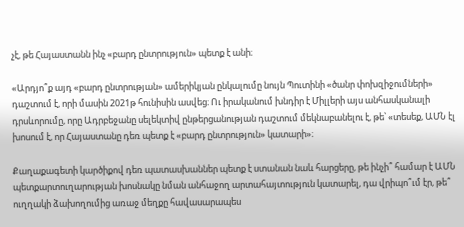չէ, թե Հայաստանն ինչ «բարդ ընտրություն» պետք է անի։

«Արդյո՞ք այդ «բարդ ընտրության» ամերիկյան ընկալումը նույն Պուտինի «ծանր փոխզիջումների» դաշտում է, որի մասին 2021թ հունիսին ասվեց։ Ու իրականում խնդիր է Միլլերի այս անհասկանալի դրսևորումը, որը Ադրբեջանը սելեկտիվ ընթերցանության դաշտում մեկնաբանելու է, թե՝ «տեսեք, ԱՄՆ էլ խոսում է, որ Հայաստանը դեռ պետք է «բարդ ընտրություն» կատարի»։

Քաղաքագետի կարծիքով դեռ պատասխաններ պետք է ստանան նաև հարցերը, թե ինչի՞ համար է ԱՄՆ պետքարտուղարության խոսնակը նման անհաջող արտահայտություն կատարել, դա վրիպո՞ւմ էր, թե՞ ուղղակի ձախողումից առաջ մեղքը հավասարապես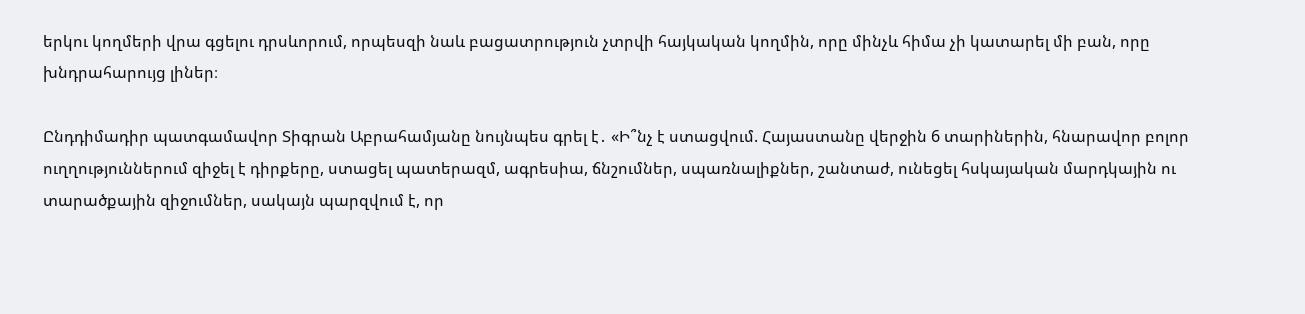երկու կողմերի վրա գցելու դրսևորում, որպեսզի նաև բացատրություն չտրվի հայկական կողմին, որը մինչև հիմա չի կատարել մի բան, որը խնդրահարույց լիներ։

Ընդդիմադիր պատգամավոր Տիգրան Աբրահամյանը նույնպես գրել է․ «Ի՞նչ է ստացվում. Հայաստանը վերջին 6 տարիներին, հնարավոր բոլոր ուղղություններում զիջել է դիրքերը, ստացել պատերազմ, ագրեսիա, ճնշումներ, սպառնալիքներ, շանտաժ, ունեցել հսկայական մարդկային ու տարածքային զիջումներ, սակայն պարզվում է, որ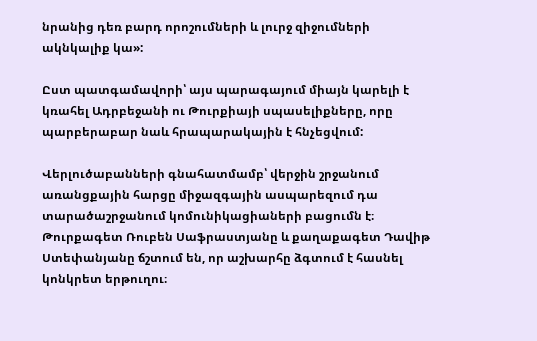նրանից դեռ բարդ որոշումների և լուրջ զիջումների ակնկալիք կա»:

Ըստ պատգամավորի՝ այս պարագայում միայն կարելի է կռահել Ադրբեջանի ու Թուրքիայի սպասելիքները, որը պարբերաբար նաև հրապարակային է հնչեցվում:

Վերլուծաբանների գնահատմամբ՝ վերջին շրջանում առանցքային հարցը միջազգային ասպարեզում դա տարածաշրջանում կոմունիկացիաների բացումն է։ Թուրքագետ Ռուբեն Սաֆրաստյանը և քաղաքագետ Դավիթ Ստեփանյանը ճշտում են, որ աշխարհը ձգտում է հասնել կոնկրետ երթուղու։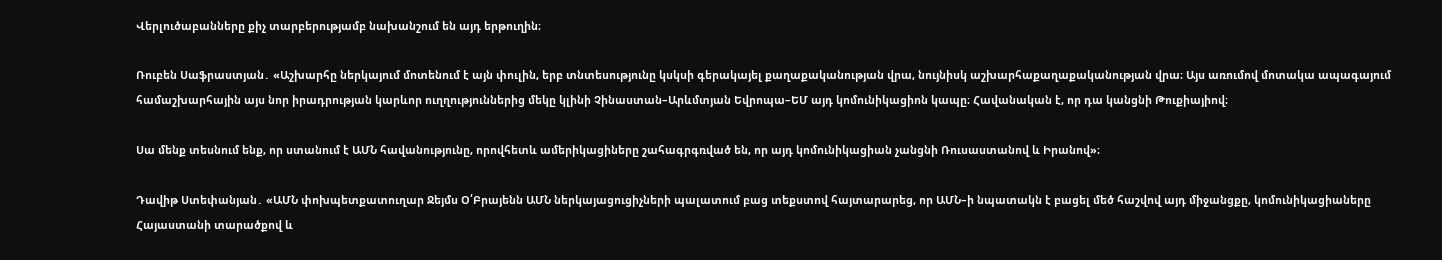Վերլուծաբանները քիչ տարբերությամբ նախանշում են այդ երթուղին։

Ռուբեն Սաֆրաստյան․ «Աշխարհը ներկայում մոտենում է այն փուլին, երբ տնտեսությունը կսկսի գերակայել քաղաքականության վրա, նույնիսկ աշխարհաքաղաքականության վրա։ Այս առումով մոտակա ապագայում համաշխարհային այս նոր իրադրության կարևոր ուղղություններից մեկը կլինի Չինաստան–Արևմտյան Եվրոպա–ԵՄ այդ կոմունիկացիոն կապը։ Հավանական է, որ դա կանցնի Թուքիայիով։

Սա մենք տեսնում ենք, որ ստանում է ԱՄՆ հավանությունը, որովհետև ամերիկացիները շահագրգռված են, որ այդ կոմունիկացիան չանցնի Ռուսաստանով և Իրանով»։

Դավիթ Ստեփանյան․ «ԱՄՆ փոխպետքատուղար Ջեյմս Օ՛Բրայենն ԱՄՆ ներկայացուցիչների պալատում բաց տեքստով հայտարարեց, որ ԱՄՆ–ի նպատակն է բացել մեծ հաշվով այդ միջանցքը, կոմունիկացիաները Հայաստանի տարածքով և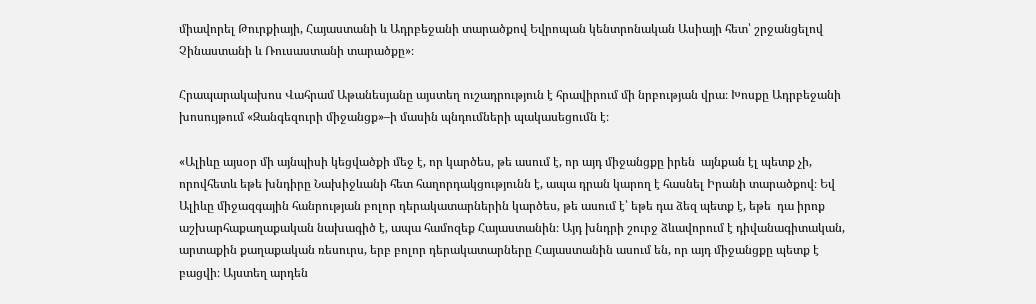միավորել Թուրքիայի, Հայաստանի և Ադրբեջանի տարածքով Եվրոպան կենտրոնական Ասիայի հետ՝ շրջանցելով Չինաստանի և Ռուսաստանի տարածքը»։

Հրապարակախոս Վահրամ Աթանեսյանը այստեղ ուշադրություն է հրավիրում մի նրբության վրա։ Խոսքը Ադրբեջանի  խոսույթում «Զանգեզուրի միջանցք»–ի մասին պնդումների պակասեցումն է։

«Ալիևը այսօր մի այնպիսի կեցվածքի մեջ է, որ կարծես, թե ասում է, որ այդ միջանցքը իրեն  այնքան էլ պետք չի, որովհետև եթե խնդիրը Նախիջևանի հետ հաղորդակցությունն է, ապա դրան կարող է հասնել Իրանի տարածքով։ Եվ Ալիևը միջազգային հանրության բոլոր դերակատարներին կարծես, թե ասում է՝ եթե դա ձեզ պետք է, եթե  դա իրոք աշխարհաքաղաքական նախագիծ է, ապա համոզեք Հայաստանին։ Այդ խնդրի շուրջ ձևավորում է դիվանագիտական, արտաքին քաղաքական ռեսուրս, երբ բոլոր դերակատարները Հայաստանին ասում են, որ այդ միջանցքը պետք է բացվի։ Այստեղ արդեն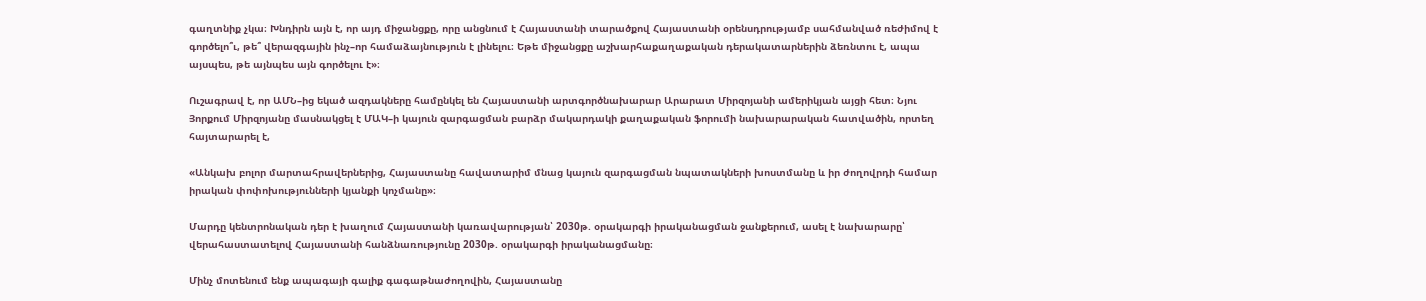գաղտնիք չկա։ Խնդիրն այն է, որ այդ միջանցքը, որը անցնում է Հայաստանի տարածքով Հայաստանի օրենսդրությամբ սահմանված ռեժիմով է գործելո՞ւ, թե՞ վերազգային ինչ–որ համաձայնություն է լինելու։ Եթե միջանցքը աշխարհաքաղաքական դերակատարներին ձեռնտու է, ապա այսպես, թե այնպես այն գործելու է»։

Ուշագրավ է, որ ԱՄՆ–ից եկած ազդակները համընկել են Հայաստանի արտգործնախարար Արարատ Միրզոյանի ամերիկյան այցի հետ։ Նյու Յորքում Միրզոյանը մասնակցել է ՄԱԿ–ի կայուն զարգացման բարձր մակարդակի քաղաքական ֆորումի նախարարական հատվածին, որտեղ հայտարարել է,

«Անկախ բոլոր մարտահրավերներից, Հայաստանը հավատարիմ մնաց կայուն զարգացման նպատակների խոստմանը և իր ժողովրդի համար իրական փոփոխությունների կյանքի կոչմանը»։

Մարդը կենտրոնական դեր է խաղում Հայաստանի կառավարության՝ 2030թ. օրակարգի իրականացման ջանքերում, ասել է նախարարը՝ վերահաստատելով Հայաստանի հանձնառությունը 2030թ. օրակարգի իրականացմանը։

Մինչ մոտենում ենք ապագայի գալիք գագաթնաժողովին, Հայաստանը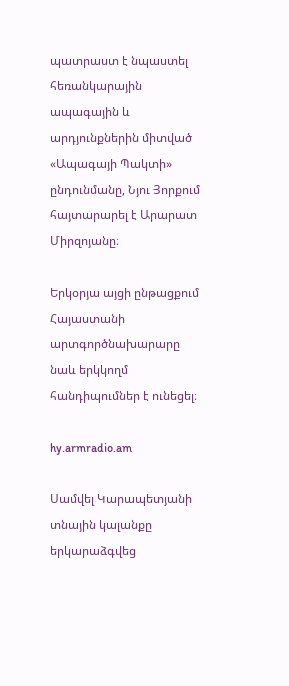պատրաստ է նպաստել հեռանկարային ապագային և արդյունքներին միտված «Ապագայի Պակտի» ընդունմանը, Նյու Յորքում հայտարարել է Արարատ Միրզոյանը։

Երկօրյա այցի ընթացքում Հայաստանի արտգործնախարարը նաև երկկողմ հանդիպումներ է ունեցել։

hy.armradio.am

Սամվել Կարապետյանի տնային կալանքը երկարաձգվեց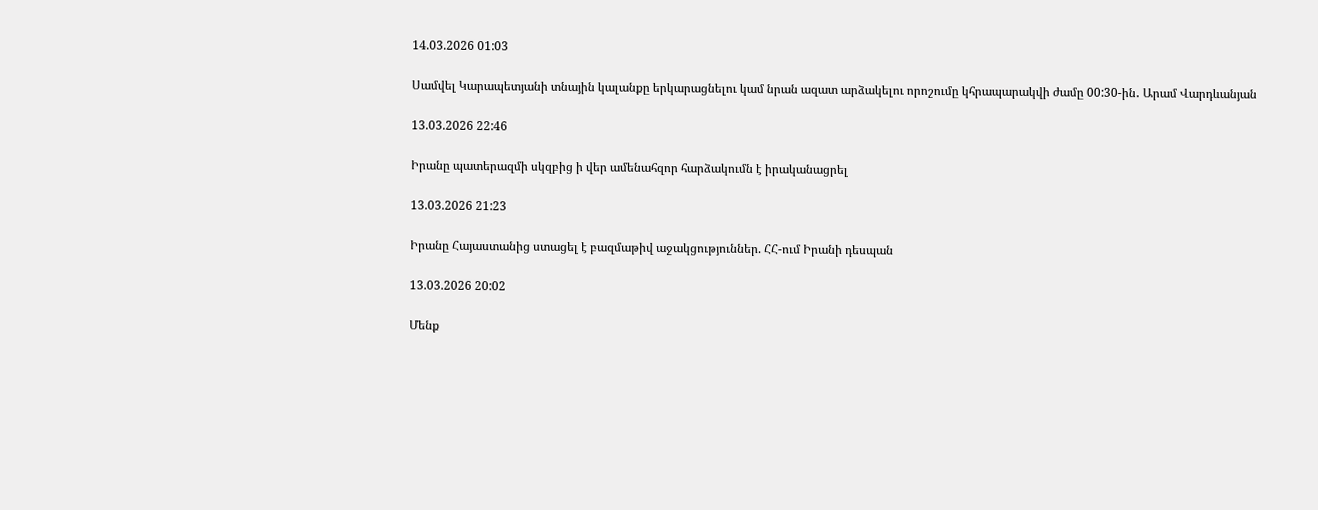14.03.2026 01:03

Սամվել Կարապետյանի տնային կալանքը երկարացնելու կամ նրան ազատ արձակելու որոշումը կհրապարակվի ժամը 00:30-ին․ Արամ Վարդևանյան

13.03.2026 22:46

Իրանը պատերազմի սկզբից ի վեր ամենահզոր հարձակումն է իրականացրել

13.03.2026 21:23

Իրանը Հայաստանից ստացել է բազմաթիվ աջակցություններ. ՀՀ-ում Իրանի դեսպան

13.03.2026 20:02

Մենք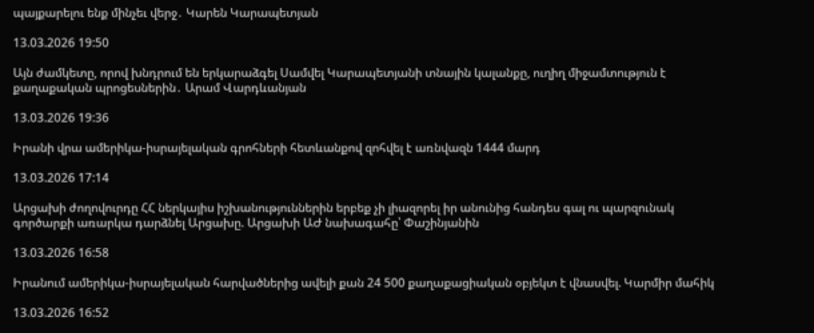պայքարելու ենք մինչեւ վերջ․ Կարեն Կարապետյան

13.03.2026 19:50

Այն ժամկետը, որով խնդրում են երկարաձգել Սամվել Կարապետյանի տնային կալանքը, ուղիղ միջամտություն է քաղաքական պրոցեսներին․ Արամ Վարդևանյան

13.03.2026 19:36

Իրանի վրա ամերիկա-իսրայելական գրոհների հետևանքով զոհվել է առնվազն 1444 մարդ

13.03.2026 17:14

Արցախի ժողովուրդը ՀՀ ներկայիս իշխանություններին երբեք չի լիազորել իր անունից հանդես գալ ու պարզունակ գործարքի առարկա դարձնել Արցախը. Արցախի ԱԺ նախագահը՝ Փաշինյանին

13.03.2026 16:58

Իրանում ամերիկա-իսրայելական հարվածներից ավելի քան 24 500 քաղաքացիական օբյեկտ է վնասվել. Կարմիր մահիկ

13.03.2026 16:52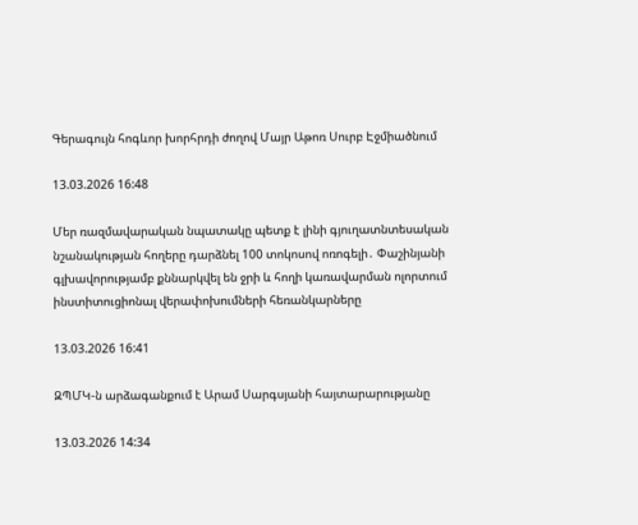Գերագույն հոգևոր խորհրդի ժողով Մայր Աթոռ Սուրբ Էջմիածնում

13.03.2026 16:48

Մեր ռազմավարական նպատակը պետք է լինի գյուղատնտեսական նշանակության հողերը դարձնել 100 տոկոսով ոռոգելի․ Փաշինյանի գլխավորությամբ քննարկվել են ջրի և հողի կառավարման ոլորտում ինստիտուցիոնալ վերափոխումների հեռանկարները

13.03.2026 16:41

ԶՊՄԿ-ն արձագանքում է Արամ Սարգսյանի հայտարարությանը

13.03.2026 14:34